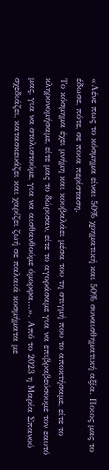«Λένε πως το κόσμημα είναι 50% χρηματική και 50% συναισθηματική αξία. Ποιος μας το έδωσε, πότε, σε ποια περίσταση.
Το κόσμημα έχει μνήμη και κουβαλάει μέσα του τη στιγμή που το αποκτήσαμε, είτε το κληρονομήσαμε, είτε μας το δώρισαν, είτε το αγοράσαμε για να επιβραβεύσουμε τον εαυτό μας, για να στολιστούμε, για να αισθανθούμε όμορφα…». Από το 2023 η Μαρία Σπανού σχεδιάζει, κατασκευάζει και χαρίζει ζωή σε παλαιά κοσμήματα με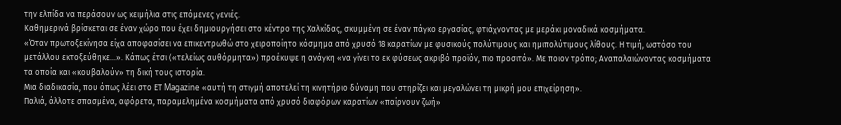την ελπίδα να περάσουν ως κειμήλια στις επόμενες γενιές.
Καθημερινά βρίσκεται σε έναν χώρο που έχει δημιουργήσει στο κέντρο της Χαλκίδας, σκυμμένη σε έναν πάγκο εργασίας, φτιάχνοντας με μεράκι μοναδικά κοσμήματα.
«Όταν πρωτοξεκίνησα είχα αποφασίσει να επικεντρωθώ στο χειροποίητο κόσμημα από χρυσό 18 καρατίων με φυσικούς πολύτιμους και ημιπολύτιμους λίθους. Η τιμή, ωστόσο του μετάλλου εκτοξεύθηκε…». Κάπως έτσι («τελείως αυθόρμητα») προέκυψε η ανάγκη «να γίνει το εκ φύσεως ακριβό προϊόν, πιο προσιτό». Με ποιον τρόπο; Αναπαλαιώνοντας κοσμήματα τα οποία και «κουβαλούν» τη δική τους ιστορία.
Μια διαδικασία, που όπως λέει στο ΕΤ Magazine «αυτή τη στιγμή αποτελεί τη κινητήριο δύναμη που στηρίζει και μεγαλώνει τη μικρή μου επιχείρηση».
Παλιά, άλλοτε σπασμένα, αφόρετα, παραμελημένα κοσμήματα από χρυσό διαφόρων καρατίων «παίρνουν ζωή»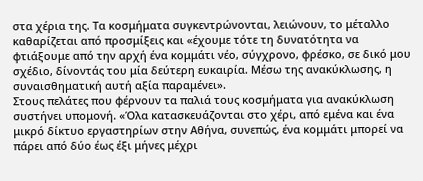στα χέρια της. Τα κοσμήματα συγκεντρώνονται, λειώνουν, το μέταλλο καθαρίζεται από προσμίξεις και «έχουμε τότε τη δυνατότητα να φτιάξουμε από την αρχή ένα κομμάτι νέο, σύγχρονο, φρέσκο, σε δικό μου σχέδιο, δίνοντάς του μία δεύτερη ευκαιρία. Μέσω της ανακύκλωσης, η συναισθηματική αυτή αξία παραμένει».
Στους πελάτες που φέρνουν τα παλιά τους κοσμήματα για ανακύκλωση συστήνει υπομονή. «Όλα κατασκευάζονται στο χέρι, από εμένα και ένα μικρό δίκτυο εργαστηρίων στην Αθήνα, συνεπώς, ένα κομμάτι μπορεί να πάρει από δύο έως έξι μήνες μέχρι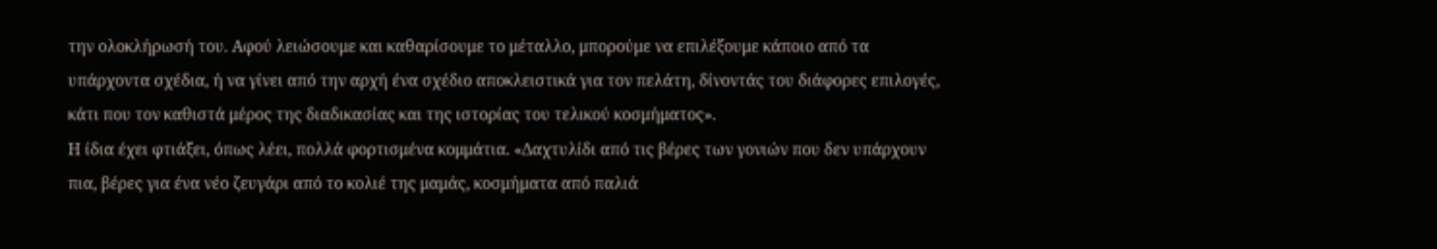την ολοκλήρωσή του. Αφού λειώσουμε και καθαρίσουμε το μέταλλο, μπορούμε να επιλέξουμε κάποιο από τα υπάρχοντα σχέδια, ή να γίνει από την αρχή ένα σχέδιο αποκλειστικά για τον πελάτη, δίνοντάς του διάφορες επιλογές, κάτι που τον καθιστά μέρος της διαδικασίας και της ιστορίας του τελικού κοσμήματος».
Η ίδια έχει φτιάξει, όπως λέει, πολλά φορτισμένα κομμάτια. «Δαχτυλίδι από τις βέρες των γονιών που δεν υπάρχουν πια, βέρες για ένα νέο ζευγάρι από το κολιέ της μαμάς, κοσμήματα από παλιά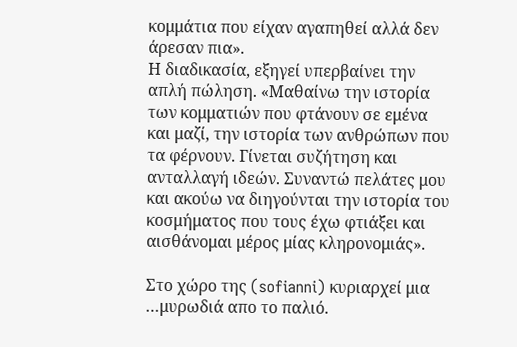κομμάτια που είχαν αγαπηθεί αλλά δεν άρεσαν πια».
Η διαδικασία, εξηγεί υπερβαίνει την απλή πώληση. «Μαθαίνω την ιστορία των κομματιών που φτάνουν σε εμένα και μαζί, την ιστορία των ανθρώπων που τα φέρνουν. Γίνεται συζήτηση και ανταλλαγή ιδεών. Συναντώ πελάτες μου και ακούω να διηγούνται την ιστορία του κοσμήματος που τους έχω φτιάξει και αισθάνομαι μέρος μίας κληρονομιάς».

Στο χώρο της (sofianni) κυριαρχεί μια …μυρωδιά απο το παλιό.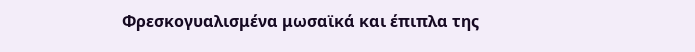Φρεσκογυαλισμένα μωσαϊκά και έπιπλα της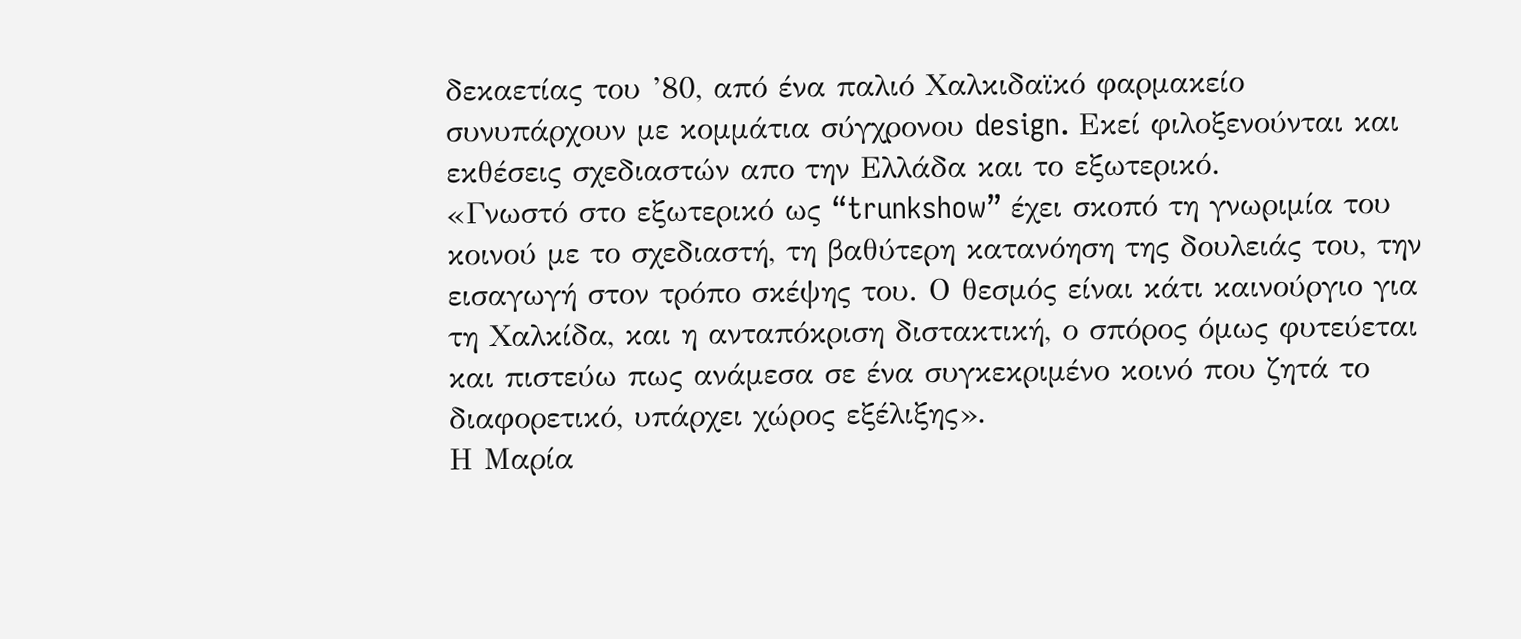δεκαετίας του ’80, από ένα παλιό Χαλκιδαϊκό φαρμακείο συνυπάρχουν με κομμάτια σύγχρονου design. Εκεί φιλοξενούνται και εκθέσεις σχεδιαστών απο την Ελλάδα και το εξωτερικό.
«Γνωστό στο εξωτερικό ως “trunkshow” έχει σκοπό τη γνωριμία του κοινού με το σχεδιαστή, τη βαθύτερη κατανόηση της δουλειάς του, την εισαγωγή στον τρόπο σκέψης του. Ο θεσμός είναι κάτι καινούργιο για τη Χαλκίδα, και η ανταπόκριση διστακτική, ο σπόρος όμως φυτεύεται και πιστεύω πως ανάμεσα σε ένα συγκεκριμένο κοινό που ζητά το διαφορετικό, υπάρχει χώρος εξέλιξης».
Η Μαρία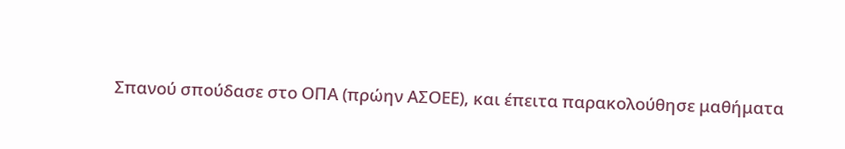Σπανού σπούδασε στο ΟΠΑ (πρώην ΑΣΟΕΕ), και έπειτα παρακολούθησε μαθήματα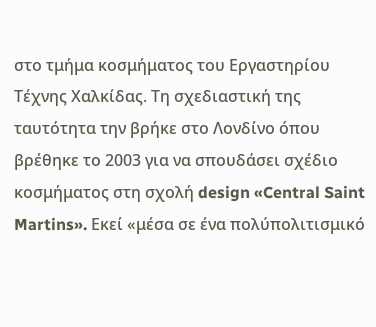στο τμήμα κοσμήματος του Εργαστηρίου Τέχνης Χαλκίδας. Τη σχεδιαστική της ταυτότητα την βρήκε στο Λονδίνο όπου βρέθηκε το 2003 για να σπουδάσει σχέδιο κοσμήματος στη σχολή design «Central Saint Martins». Εκεί «μέσα σε ένα πολύπολιτισμικό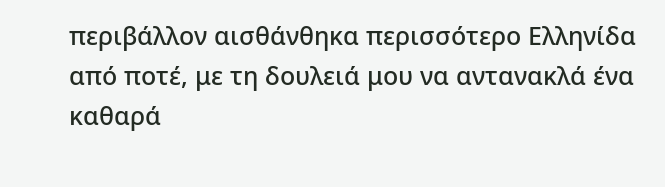περιβάλλον αισθάνθηκα περισσότερο Ελληνίδα από ποτέ, με τη δουλειά μου να αντανακλά ένα καθαρά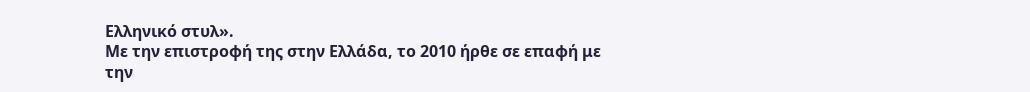Ελληνικό στυλ».
Με την επιστροφή της στην Ελλάδα, το 2010 ήρθε σε επαφή με την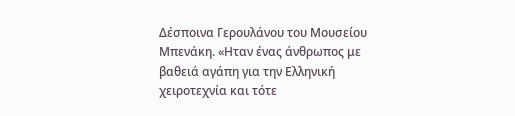Δέσποινα Γερουλάνου του Μουσείου Μπενάκη. «Ηταν ένας άνθρωπος με βαθειά αγάπη για την Ελληνική χειροτεχνία και τότε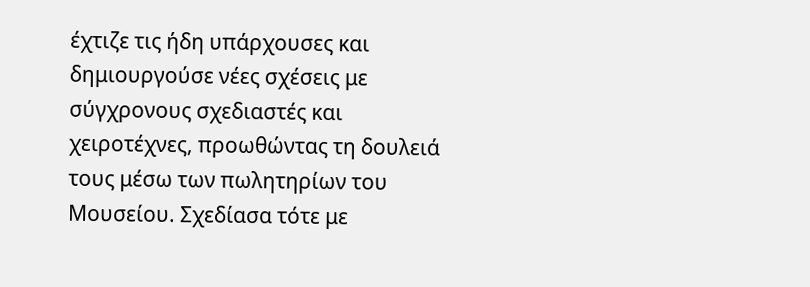έχτιζε τις ήδη υπάρχουσες και δημιουργούσε νέες σχέσεις με σύγχρονους σχεδιαστές και χειροτέχνες, προωθώντας τη δουλειά τους μέσω των πωλητηρίων του Μουσείου. Σχεδίασα τότε με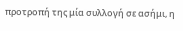προτροπή της μία συλλογή σε ασήμι, η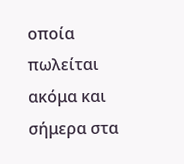οποία πωλείται ακόμα και σήμερα στα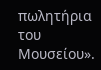πωλητήρια του Μουσείου».